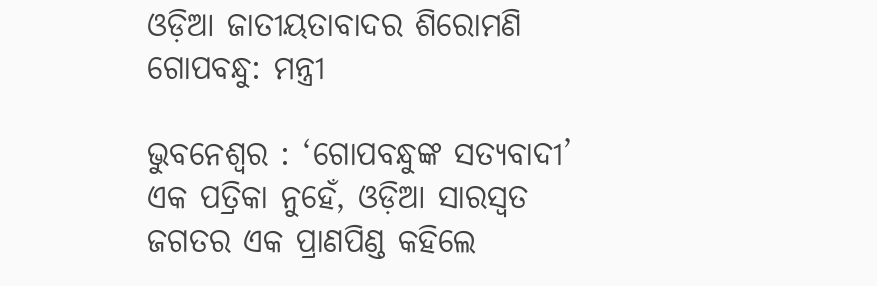ଓଡ଼ିଆ ଜାତୀୟତାବାଦର ଶିରୋମଣି ଗୋପବନ୍ଧୁ: ମନ୍ତ୍ରୀ

ଭୁବନେଶ୍ବର : ‘ଗୋପବନ୍ଧୁଙ୍କ ସତ୍ୟବାଦୀ’ ଏକ ପତ୍ରିକା ନୁହେଁ, ଓଡ଼ିଆ ସାରସ୍ବତ ଜଗତର ଏକ ପ୍ରାଣପିଣ୍ଡ କହିଲେ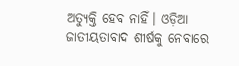ଅତ୍ୟୁକ୍ତି ହେବ ନାହିଁ। ଓଡ଼ିଆ ଜାତୀୟତାବାଦ ଶୀର୍ଷକୁ ନେବାରେ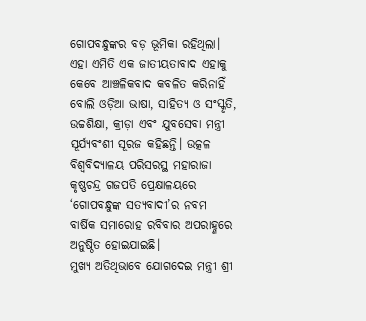ଗୋପବନ୍ଧୁଙ୍କର ବଡ଼ ଭୂମିକା ରହିଥିଲା। ଏହା ଏମିତି ଏକ ଜାତୀୟତାବାଦ ଏହାକୁ କେବେ ଆଞ୍ଚଳିକବାଦ କବଳିତ କରିନାହିଁ ବୋଲି ଓଡ଼ିଆ ଭାଷା, ସାହିତ୍ୟ ଓ ସଂସ୍କୃତି, ଉଚ୍ଚଶିକ୍ଷା, କ୍ରୀଡ଼ା ଏବଂ ଯୁବସେବା ମନ୍ତ୍ରୀ ସୂର୍ଯ୍ୟବଂଶୀ ସୂରଜ କହିଛନ୍ତି। ଉତ୍କଳ ବିଶ୍ବବିଦ୍ୟାଳୟ ପରିସରସ୍ଥ ମହାରାଜା କୃଷ୍ଣଚନ୍ଦ୍ର ଗଜପତି ପ୍ରେକ୍ଷାଳୟରେ ‘ଗୋପବନ୍ଧୁଙ୍କ ସତ୍ୟବାଦୀ’ର ନବମ ବାର୍ଷିକ ସମାରୋହ ରବିବାର ଅପରାହ୍ଣରେ ଅନୁଷ୍ଠିତ ହୋଇଯାଇଛି।
ମୁଖ୍ୟ ଅତିଥିଭାବେ ଯୋଗଦେଇ ମନ୍ତ୍ରୀ ଶ୍ରୀ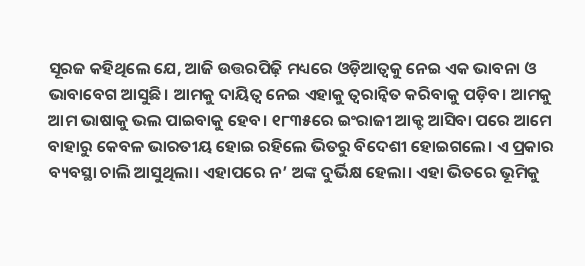ସୂରଜ କହିଥିଲେ ଯେ, ଆଜି ଉତ୍ତରପିଢ଼ି ମଧ୍ୟରେ ଓଡ଼ିଆତ୍ବକୁ ନେଇ ଏକ ଭାବନା ଓ ଭାବାବେଗ ଆସୁଛି। ଆମକୁ ଦାୟିତ୍ବ ନେଇ ଏହାକୁ ତ୍ବରାନ୍ବିତ କରିବାକୁ ପଡ଼ିବ। ଆମକୁ ଆମ ଭାଷାକୁ ଭଲ ପାଇବାକୁ ହେବ। ୧୮୩୫ରେ ଇଂରାଜୀ ଆକ୍ଟ ଆସିବା ପରେ ଆମେ ବାହାରୁ କେବଳ ଭାରତୀୟ ହୋଇ ରହିଲେ ଭିତରୁ ବିଦେଶୀ ହୋଇଗଲେ। ଏ ପ୍ରକାର ବ୍ୟବସ୍ଥା ଚାଲି ଆସୁଥିଲା। ଏହାପରେ ନ’ ଅଙ୍କ ଦୁର୍ଭିକ୍ଷ ହେଲା। ଏହା ଭିତରେ ଭୂମିକୁ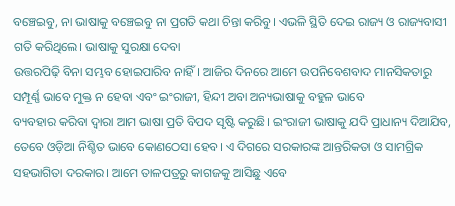ବଞ୍ଚେଇବୁ, ନା ଭାଷାକୁ ବଞ୍ଚେଇବୁ ନା ପ୍ରଗତି କଥା ଚିନ୍ତା କରିବୁ। ଏଭଳି ସ୍ଥିତି ଦେଇ ରାଜ୍ୟ ଓ ରାଜ୍ୟବାସୀ ଗତି କରିଥିଲେ। ଭାଷାକୁ ସୁରକ୍ଷା ଦେବା
ଉତ୍ତରପିଢ଼ି ବିନା ସମ୍ଭବ ହୋଇପାରିବ ନାହିଁ। ଆଜିର ଦିନରେ ଆମେ ଉପନିବେଶବାଦ ମାନସିକତାରୁ ସମ୍ପୂର୍ଣ୍ଣ ଭାବେ ମୁକ୍ତ ନ ହେବା ଏବଂ ଇଂରାଜୀ, ହିନ୍ଦୀ ଅବା ଅନ୍ୟଭାଷାକୁ ବହୁଳ ଭାବେ
ବ୍ୟବହାର କରିବା ଦ୍ବାରା ଆମ ଭାଷା ପ୍ରତି ବିପଦ ସୃଷ୍ଟି କରୁଛି। ଇଂରାଜୀ ଭାଷାକୁ ଯଦି ପ୍ରାଧାନ୍ୟ ଦିଆଯିବ, ତେବେ ଓଡ଼ିଆ ନିଶ୍ଚିତ ଭାବେ କୋଣଠେସା ହେବ। ଏ ଦିଗରେ ସରକାରଙ୍କ ଆନ୍ତରିକତା ଓ ସାମଗ୍ରିକ ସହଭାଗିତା ଦରକାର। ଆମେ ତାଳପତ୍ରରୁ କାଗଜକୁ ଆସିଛୁ ଏବେ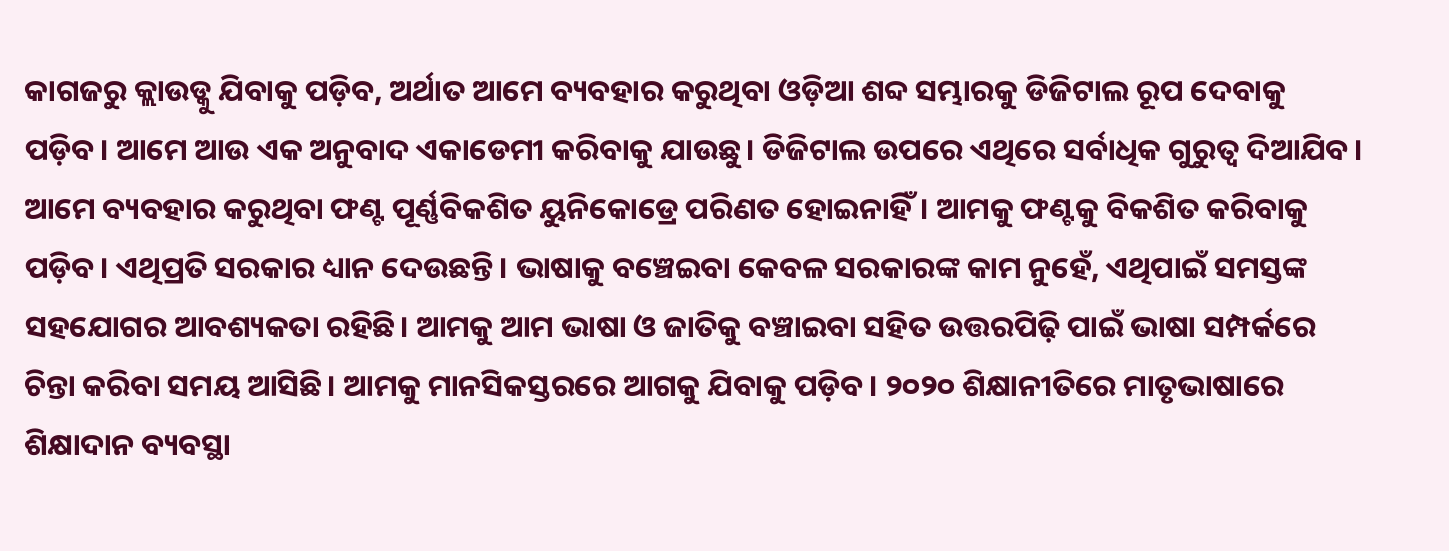କାଗଜରୁ କ୍ଲାଉଡ୍କୁ ଯିବାକୁ ପଡ଼ିବ, ଅର୍ଥାତ ଆମେ ବ୍ୟବହାର କରୁଥିବା ଓଡ଼ିଆ ଶବ୍ଦ ସମ୍ଭାରକୁ ଡିଜିଟାଲ ରୂପ ଦେବାକୁ ପଡ଼ିବ। ଆମେ ଆଉ ଏକ ଅନୁବାଦ ଏକାଡେମୀ କରିବାକୁ ଯାଉଛୁ। ଡିଜିଟାଲ ଉପରେ ଏଥିରେ ସର୍ବାଧିକ ଗୁରୁତ୍ବ ଦିଆଯିବ। ଆମେ ବ୍ୟବହାର କରୁଥିବା ଫଣ୍ଟ ପୂର୍ଣ୍ଣବିକଶିତ ୟୁନିକୋଡ୍ରେ ପରିଣତ ହୋଇନାହିଁ। ଆମକୁ ଫଣ୍ଟକୁ ବିକଶିତ କରିବାକୁ ପଡ଼ିବ। ଏଥିପ୍ରତି ସରକାର ଧ୍ୟାନ ଦେଉଛନ୍ତି। ଭାଷାକୁ ବଞ୍ଚେଇବା କେବଳ ସରକାରଙ୍କ କାମ ନୁହେଁ, ଏଥିପାଇଁ ସମସ୍ତଙ୍କ ସହଯୋଗର ଆବଶ୍ୟକତା ରହିଛି। ଆମକୁ ଆମ ଭାଷା ଓ ଜାତିକୁ ବଞ୍ଚାଇବା ସହିତ ଉତ୍ତରପିଢ଼ି ପାଇଁ ଭାଷା ସମ୍ପର୍କରେ ଚିନ୍ତା କରିବା ସମୟ ଆସିଛି। ଆମକୁ ମାନସିକସ୍ତରରେ ଆଗକୁ ଯିବାକୁ ପଡ଼ିବ। ୨୦୨୦ ଶିକ୍ଷାନୀତିରେ ମାତୃଭାଷାରେ ଶିକ୍ଷାଦାନ ବ୍ୟବସ୍ଥା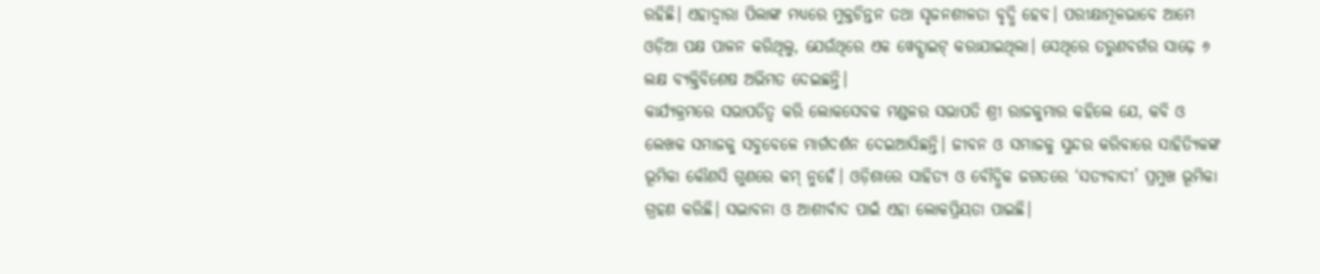ରହିଛି। ଏହାଦ୍ବାରା ପିଲାଙ୍କ ମଧ୍ୟରେ ମୁକ୍ତଚିନ୍ତନ ତଥା ସୃଜନଶୀଳତା ବୃଦ୍ଧି ହେବ। ପରୀକ୍ଷାମୂଳଭାବେ ଆମେ ଓଡ଼ିଆ ପକ୍ଷ ପାଳନ କରିଥିଲୁ, ଯେଉଁଥିରେ ଏକ ୱେବ୍ସାଇଟ୍ କରାଯାଇଥିଲା। ସେଥିରେ ତରୁଣବର୍ଗର ସାଢ଼େ ୬ ଲକ୍ଷ ବ୍ୟକ୍ତିବିଶେଷ ଅଭିମତ ଦେଇଛନ୍ତି।
କାର୍ଯ୍ୟକ୍ରମରେ ସଭାପତିତ୍ବ କରି ଲୋକସେବକ ମଣ୍ଡଳର ସଭାପତି ଶ୍ରୀ ରାଜକୁମାର କହିଲେ ଯେ, କବି ଓ ଲେଖକ ସମାଜକୁ ସବୁବେଳେ ମାର୍ଗଦର୍ଶନ ଦେଇଆସିଛନ୍ତି। ଜୀବନ ଓ ସମାଜକୁ ସୁନ୍ଦର କରିବାରେ ସାହିତ୍ୟିକଙ୍କ ଭୂମିକା କୌଣସି ଗୁଣରେ କମ୍ ନୁହେଁ। ଓଡ଼ିଶାରେ ସାହିତ୍ୟ ଓ ବୌଦ୍ଧିକ ଜଗତରେ ‘ସତ୍ୟବାଦୀ’ ପ୍ରମୁଖ ଭୂମିକା ଗ୍ରହଣ କରିଛି। ସଦ୍ଭାବନା ଓ ଆଶୀର୍ବାଦ ପାଇଁ ଏହା ଲୋକପ୍ରିୟତା ପାଇଛି।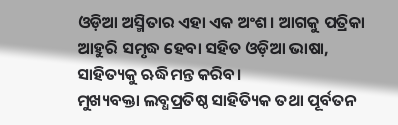ଓଡ଼ିଆ ଅସ୍ମିତାର ଏହା ଏକ ଅଂଶ। ଆଗକୁ ପତ୍ରିକା ଆହୁରି ସମୃଦ୍ଧ ହେବା ସହିତ ଓଡ଼ିଆ ଭାଷା, ସାହିତ୍ୟକୁ ଋଦ୍ଧିମନ୍ତ କରିବ।
ମୁଖ୍ୟବକ୍ତା ଲବ୍ଧପ୍ରତିଷ୍ଠ ସାହିତ୍ୟିକ ତଥା ପୂର୍ବତନ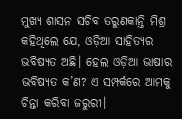ମୁଖ୍ୟ ଶାସନ ସଚିବ ତରୁଣକାନ୍ତି ମିଶ୍ର କହିଥିଲେ ଯେ, ଓଡ଼ିଆ ସାହିତ୍ୟର ଭବିଷ୍ୟତ ଅଛି। ହେଲ ଓଡ଼ିଆ ଭାଷାର ଭବିଷ୍ୟତ କ’ଣ? ଏ ସମ୍ପର୍କରେ ଆମକୁ ଚିନ୍ତା କରିବା ଜରୁରୀ।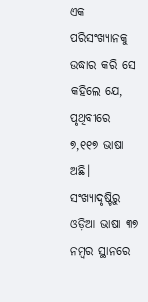ଏକ ପରିସଂଖ୍ୟାନକୁ ଉଦ୍ଧାର କରି ସେ କହିଲେ ଯେ, ପୃଥିବୀରେ ୭,୧୧୭ ଭାଷା ଅଛି। ସଂଖ୍ୟାଦୃଷ୍ଟିରୁ ଓଡ଼ିଆ ଭାଷା ୩୭ ନମ୍ବର ସ୍ଥାନରେ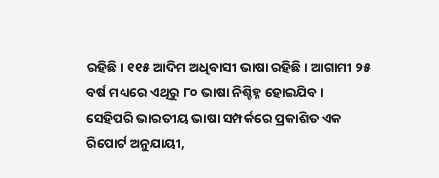ରହିଛି। ୧୧୫ ଆଦିମ ଅଧିବାସୀ ଭାଷା ରହିଛି। ଆଗାମୀ ୨୫ ବର୍ଷ ମଧ୍ୟରେ ଏଥିରୁ ୮୦ ଭାଷା ନିଶ୍ଚିହ୍ନ ହୋଇଯିବ। ସେହିପରି ଭାରତୀୟ ଭାଷା ସମ୍ପର୍କରେ ପ୍ରକାଶିତ ଏକ ରିପୋର୍ଟ ଅନୁଯାୟୀ,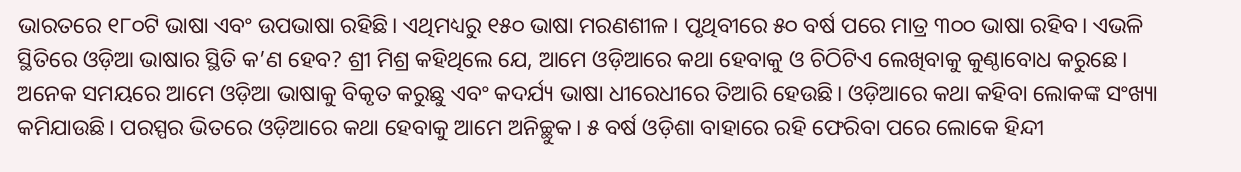ଭାରତରେ ୧୮୦ଟି ଭାଷା ଏବଂ ଉପଭାଷା ରହିଛି। ଏଥିମଧ୍ୟରୁ ୧୫୦ ଭାଷା ମରଣଶୀଳ। ପୃଥିବୀରେ ୫୦ ବର୍ଷ ପରେ ମାତ୍ର ୩୦୦ ଭାଷା ରହିବ। ଏଭଳି ସ୍ଥିତିରେ ଓଡ଼ିଆ ଭାଷାର ସ୍ଥିତି କ’ଣ ହେବ? ଶ୍ରୀ ମିଶ୍ର କହିଥିଲେ ଯେ, ଆମେ ଓଡ଼ିଆରେ କଥା ହେବାକୁ ଓ ଚିଠିଟିଏ ଲେଖିବାକୁ କୁଣ୍ଠାବୋଧ କରୁଛେ। ଅନେକ ସମୟରେ ଆମେ ଓଡ଼ିଆ ଭାଷାକୁ ବିକୃତ କରୁଛୁ ଏବଂ କଦର୍ଯ୍ୟ ଭାଷା ଧୀରେଧୀରେ ତିଆରି ହେଉଛି। ଓଡ଼ିଆରେ କଥା କହିବା ଲୋକଙ୍କ ସଂଖ୍ୟା କମିଯାଉଛି। ପରସ୍ପର ଭିତରେ ଓଡ଼ିଆରେ କଥା ହେବାକୁ ଆମେ ଅନିଚ୍ଛୁକ। ୫ ବର୍ଷ ଓଡ଼ିଶା ବାହାରେ ରହି ଫେରିବା ପରେ ଲୋକେ ହିନ୍ଦୀ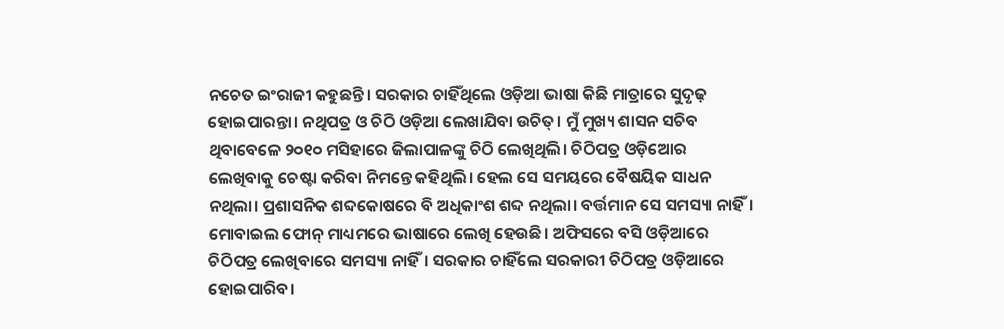ନଚେତ ଇଂରାଜୀ କହୁଛନ୍ତି। ସରକାର ଚାହିଁଥିଲେ ଓଡ଼ିଆ ଭାଷା କିଛି ମାତ୍ରାରେ ସୁଦୃଢ଼ ହୋଇପାରନ୍ତା। ନଥିପତ୍ର ଓ ଚିଠି ଓଡ଼ିଆ ଲେଖାଯିବା ଉଚିତ୍। ମୁଁ ମୁଖ୍ୟ ଶାସନ ସଚିବ ଥିବାବେଳେ ୨୦୧୦ ମସିହାରେ ଜିଲାପାଳଙ୍କୁ ଚିଠି ଲେଖିଥିଲି। ଚିଠିପତ୍ର ଓଡ଼ିଆେର ଲେଖିବାକୁ ଚେଷ୍ଟା କରିବା ନିମନ୍ତେ କହିଥିଲି। ହେଲ ସେ ସମୟରେ ବୈଷୟିକ ସାଧନ ନଥିଲା। ପ୍ରଶାସନିକ ଶବ୍ଦକୋଷରେ ବି ଅଧିକାଂଶ ଶବ୍ଦ ନଥିଲା। ବର୍ତ୍ତମାନ ସେ ସମସ୍ୟା ନାହିଁ। ମୋବାଇଲ ଫୋନ୍ ମାଧ୍ୟମରେ ଭାଷାରେ ଲେଖି ହେଉଛି। ଅଫିସରେ ବସି ଓଡ଼ିଆରେ ଚିଠିପତ୍ର ଲେଖିବାରେ ସମସ୍ୟା ନାହିଁ। ସରକାର ଚାହିଁଲେ ସରକାରୀ ଚିଠିପତ୍ର ଓଡ଼ିଆରେ ହୋଇପାରିବ।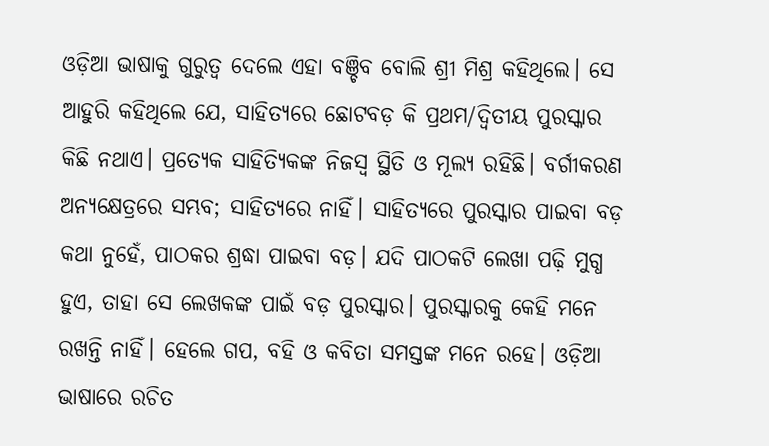ଓଡ଼ିଆ ଭାଷାକୁ ଗୁରୁତ୍ବ ଦେଲେ ଏହା ବଞ୍ଚିବ ବୋଲି ଶ୍ରୀ ମିଶ୍ର କହିଥିଲେ। ସେ ଆହୁରି କହିଥିଲେ ଯେ, ସାହିତ୍ୟରେ ଛୋଟବଡ଼ କି ପ୍ରଥମ/ଦ୍ବିତୀୟ ପୁରସ୍କାର କିଛି ନଥାଏ। ପ୍ରତ୍ୟେକ ସାହିତ୍ୟିକଙ୍କ ନିଜସ୍ବ ସ୍ଥିତି ଓ ମୂଲ୍ୟ ରହିଛି। ବର୍ଗୀକରଣ ଅନ୍ୟକ୍ଷେତ୍ରରେ ସମ୍ଭବ; ସାହିତ୍ୟରେ ନାହିଁ। ସାହିତ୍ୟରେ ପୁରସ୍କାର ପାଇବା ବଡ଼ କଥା ନୁହେଁ, ପାଠକର ଶ୍ରଦ୍ଧା ପାଇବା ବଡ଼। ଯଦି ପାଠକଟି ଲେଖା ପଢ଼ି ମୁଗ୍ଧ ହୁଏ, ତାହା ସେ ଲେଖକଙ୍କ ପାଇଁ ବଡ଼ ପୁରସ୍କାର। ପୁରସ୍କାରକୁ କେହି ମନେ ରଖନ୍ତି ନାହିଁ। ହେଲେ ଗପ, ବହି ଓ କବିତା ସମସ୍ତଙ୍କ ମନେ ରହେ। ଓଡ଼ିଆ ଭାଷାରେ ରଚିତ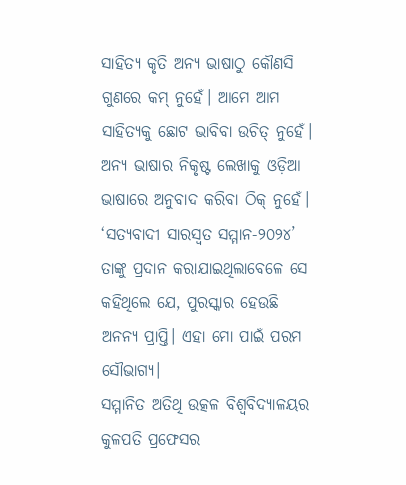ସାହିତ୍ୟ କୃତି ଅନ୍ୟ ଭାଷାଠୁ କୌଣସି ଗୁଣରେ କମ୍ ନୁହେଁ। ଆମେ ଆମ ସାହିତ୍ୟକୁ ଛୋଟ ଭାବିବା ଉଚିତ୍ ନୁହେଁ। ଅନ୍ୟ ଭାଷାର ନିକୃଷ୍ଟ ଲେଖାକୁ ଓଡ଼ିଆ ଭାଷାରେ ଅନୁବାଦ କରିବା ଠିକ୍ ନୁହେଁ। ‘ସତ୍ୟବାଦୀ ସାରସ୍ବତ ସମ୍ମାନ-୨୦୨୪’ ତାଙ୍କୁ ପ୍ରଦାନ କରାଯାଇଥିଲାବେଳେ ସେ କହିଥିଲେ ଯେ, ପୁରସ୍କାର ହେଉଛି ଅନନ୍ୟ ପ୍ରାପ୍ତି। ଏହା ମୋ ପାଇଁ ପରମ ସୌଭାଗ୍ୟ।
ସମ୍ମାନିତ ଅତିଥି ଉତ୍କଳ ବିଶ୍ବବିଦ୍ୟାଳୟର କୁଳପତି ପ୍ରଫେସର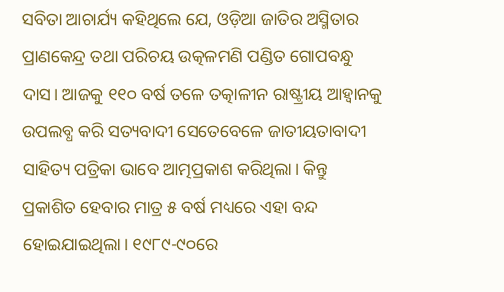ସବିତା ଆଚାର୍ଯ୍ୟ କହିଥିଲେ ଯେ, ଓଡ଼ିଆ ଜାତିର ଅସ୍ମିତାର ପ୍ରାଣକେନ୍ଦ୍ର ତଥା ପରିଚୟ ଉତ୍କଳମଣି ପଣ୍ଡିତ ଗୋପବନ୍ଧୁ ଦାସ। ଆଜକୁ ୧୧୦ ବର୍ଷ ତଳେ ତତ୍କାଳୀନ ରାଷ୍ଟ୍ରୀୟ ଆହ୍ବାନକୁ ଉପଲବ୍ଧ କରି ସତ୍ୟବାଦୀ ସେତେବେଳେ ଜାତୀୟତାବାଦୀ ସାହିତ୍ୟ ପତ୍ରିକା ଭାବେ ଆତ୍ମପ୍ରକାଶ କରିଥିଲା। କିନ୍ତୁ ପ୍ରକାଶିତ ହେବାର ମାତ୍ର ୫ ବର୍ଷ ମଧ୍ୟରେ ଏହା ବନ୍ଦ ହୋଇଯାଇଥିଲା। ୧୯୮୯-୯୦ରେ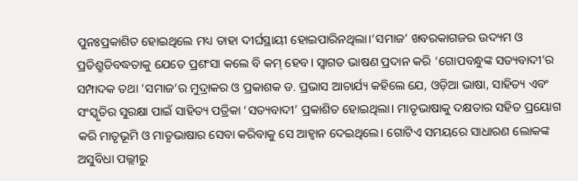ପୁନଃପ୍ରକାଶିତ ହୋଇଥିଲେ ମଧ୍ୟ ତାହା ଦୀର୍ଘସ୍ଥାୟୀ ହୋଇପାରିନଥିଲା।‘ସମାଜ’ ଖବରକାଗଜର ଉଦ୍ୟମ ଓ ପ୍ରତିଶ୍ରୁତିବଦ୍ଧତାକୁ ଯେତେ ପ୍ରଶଂସା କଲେ ବି କମ୍ ହେବ। ସ୍ବାଗତ ଭାଷଣ ପ୍ରଦାନ କରି ‘ଗୋପବନ୍ଧୁଙ୍କ ସତ୍ୟବାଦୀ’ର ସମ୍ପାଦକ ତଥା ‘ସମାଜ’ର ମୁଦ୍ରାକର ଓ ପ୍ରକାଶକ ଡ. ପ୍ରଭାସ ଆଚାର୍ଯ୍ୟ କହିଲେ ଯେ, ଓଡ଼ିଆ ଭାଷା, ସାହିତ୍ୟ ଏବଂ ସଂସ୍କୃତିର ସୁରକ୍ଷା ପାଇଁ ସାହିତ୍ୟ ପତ୍ରିକା ‘ସତ୍ୟବାଦୀ’ ପ୍ରକାଶିତ ହୋଇଥିଲା। ମାତୃଭାଷାକୁ ଦକ୍ଷତାର ସହିତ ପ୍ରୟୋଗ କରି ମାତୃଭୂମି ଓ ମାତୃଭାଷାର ସେବା କରିବାକୁ ସେ ଆହ୍ବାନ ଦେଇଥିଲେ। ଗୋଟିଏ ସମୟରେ ସାଧାରଣ ଲୋକଙ୍କ ଅସୁବିଧା ପଲ୍ଲୀରୁ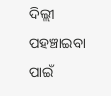ଦିଲ୍ଲୀ ପହଞ୍ଚାଇବା ପାଇଁ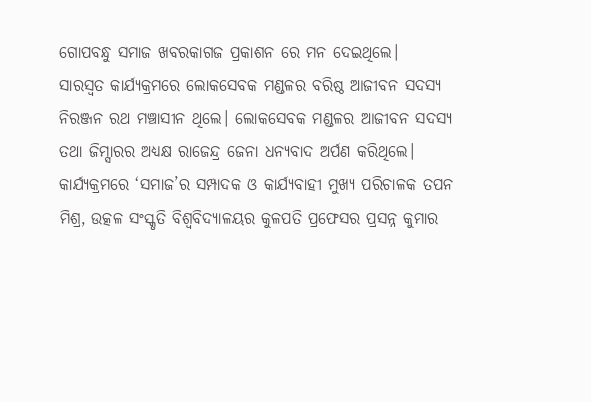ଗୋପବନ୍ଧୁ ସମାଜ ଖବରକାଗଜ ପ୍ରକାଶନ ରେ ମନ ଦେଇଥିଲେ।
ସାରସ୍ବତ କାର୍ଯ୍ୟକ୍ରମରେ ଲୋକସେବକ ମଣ୍ଡଳର ବରିଷ୍ଠ ଆଜୀବନ ସଦସ୍ୟ ନିରଞ୍ଜନ ରଥ ମଞ୍ଚାସୀନ ଥିଲେ। ଲୋକସେବକ ମଣ୍ଡଳର ଆଜୀବନ ସଦସ୍ୟ ତଥା ଜିମ୍ସାରର ଅଧ୍ୟକ୍ଷ ରାଜେନ୍ଦ୍ର ଜେନା ଧନ୍ୟବାଦ ଅର୍ପଣ କରିଥିଲେ।
କାର୍ଯ୍ୟକ୍ରମରେ ‘ସମାଜ’ର ସମ୍ପାଦକ ଓ କାର୍ଯ୍ୟବାହୀ ମୁଖ୍ୟ ପରିଚାଳକ ତପନ ମିଶ୍ର, ଉତ୍କଳ ସଂସ୍କୃତି ବିଶ୍ବବିଦ୍ୟାଳୟର କୁଳପତି ପ୍ରଫେସର ପ୍ରସନ୍ନ କୁମାର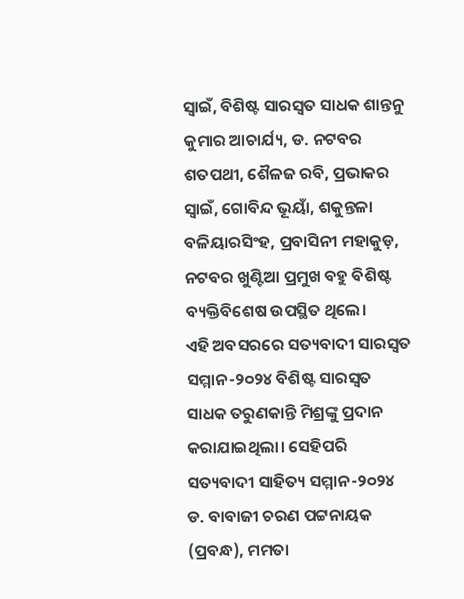ସ୍ବାଇଁ, ବିଶିଷ୍ଟ ସାରସ୍ବତ ସାଧକ ଶାନ୍ତନୁ କୁମାର ଆଚାର୍ଯ୍ୟ, ଡ. ନଟବର ଶତପଥୀ, ଶୈଳଜ ରବି, ପ୍ରଭାକର ସ୍ବାଇଁ, ଗୋବିନ୍ଦ ଭୂୟାଁ, ଶକୁନ୍ତଳା ବଳିୟାରସିଂହ, ପ୍ରବାସିନୀ ମହାକୁଡ଼, ନଟବର ଖୁଣ୍ଟିଆ ପ୍ରମୁଖ ବହୁ ବିଶିଷ୍ଟ ବ୍ୟକ୍ତିବିଶେଷ ଉପସ୍ଥିତ ଥିଲେ।
ଏହି ଅବସରରେ ସତ୍ୟବାଦୀ ସାରସ୍ବତ ସମ୍ମାନ-୨୦୨୪ ବିଶିଷ୍ଟ ସାରସ୍ବତ ସାଧକ ତରୁଣକାନ୍ତି ମିଶ୍ରଙ୍କୁ ପ୍ରଦାନ କରାଯାଇଥିଲା। ସେହିପରି ସତ୍ୟବାଦୀ ସାହିତ୍ୟ ସମ୍ମାନ-୨୦୨୪ ଡ. ବାବାଜୀ ଚରଣ ପଟ୍ଟନାୟକ (ପ୍ରବନ୍ଧ), ମମତା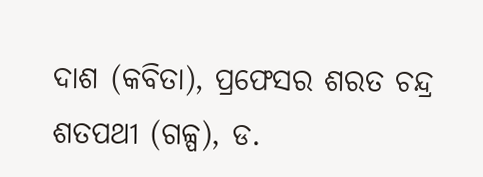ଦାଶ (କବିତା), ପ୍ରଫେସର ଶରତ ଚନ୍ଦ୍ର ଶତପଥୀ (ଗଳ୍ପ), ଡ.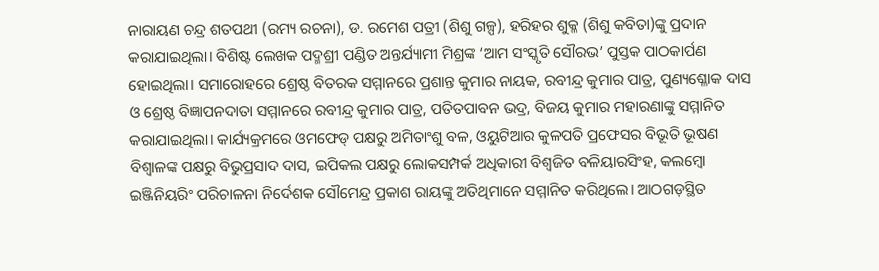ନାରାୟଣ ଚନ୍ଦ୍ର ଶତପଥୀ (ରମ୍ୟ ରଚନା), ଡ. ରମେଶ ପତ୍ରୀ (ଶିଶୁ ଗଳ୍ପ), ହରିହର ଶୁକ୍ଳ (ଶିଶୁ କବିତା)ଙ୍କୁ ପ୍ରଦାନ କରାଯାଇଥିଲା। ବିଶିଷ୍ଟ ଲେଖକ ପଦ୍ମଶ୍ରୀ ପଣ୍ଡିତ ଅନ୍ତର୍ଯ୍ୟାମୀ ମିଶ୍ରଙ୍କ ‘ଆମ ସଂସ୍କୃତି ସୌରଭ’ ପୁସ୍ତକ ପାଠକାର୍ପଣ ହୋଇଥିଲା। ସମାରୋହରେ ଶ୍ରେଷ୍ଠ ବିତରକ ସମ୍ମାନରେ ପ୍ରଶାନ୍ତ କୁମାର ନାୟକ, ରବୀନ୍ଦ୍ର କୁମାର ପାତ୍ର, ପୁଣ୍ୟଶ୍ଳୋକ ଦାସ ଓ ଶ୍ରେଷ୍ଠ ବିଜ୍ଞାପନଦାତା ସମ୍ମାନରେ ରବୀନ୍ଦ୍ର କୁମାର ପାତ୍ର, ପତିତପାବନ ଭଦ୍ର, ବିଜୟ କୁମାର ମହାରଣାଙ୍କୁ ସମ୍ମାନିତ କରାଯାଇଥିଲା। କାର୍ଯ୍ୟକ୍ରମରେ ଓମଫେଡ୍ ପକ୍ଷରୁ ଅମିତାଂଶୁ ବଳ, ଓୟୁଟିଆର କୁଳପତି ପ୍ରଫେସର ବିଭୂତି ଭୂଷଣ ବିଶ୍ବାଳଙ୍କ ପକ୍ଷରୁ ବିଭୁପ୍ରସାଦ ଦାସ, ଇପିକଲ ପକ୍ଷରୁ ଲୋକସମ୍ପର୍କ ଅଧିକାରୀ ବିଶ୍ବଜିତ ବଳିୟାରସିଂହ, କଲମ୍ବୋ ଇଞ୍ଜିନିୟରିଂ ପରିଚାଳନା ନିର୍ଦେଶକ ସୌମେନ୍ଦ୍ର ପ୍ରକାଶ ରାୟଙ୍କୁ ଅତିଥିମାନେ ସମ୍ମାନିତ କରିଥିଲେ। ଆଠଗଡ଼ସ୍ଥିତ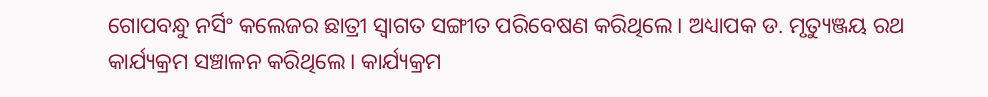ଗୋପବନ୍ଧୁ ନର୍ସିଂ କଲେଜର ଛାତ୍ରୀ ସ୍ବାଗତ ସଙ୍ଗୀତ ପରିବେଷଣ କରିଥିଲେ। ଅଧ୍ୟାପକ ଡ. ମୃତ୍ୟୁଞ୍ଜୟ ରଥ କାର୍ଯ୍ୟକ୍ରମ ସଞ୍ଚାଳନ କରିଥିଲେ। କାର୍ଯ୍ୟକ୍ରମ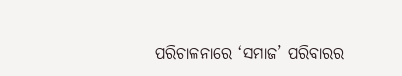ପରିଚାଳନାରେ ‘ସମାଜ’ ପରିବାରର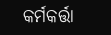କର୍ମକର୍ତ୍ତା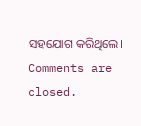ସହଯୋଗ କରିଥିଲେ।
Comments are closed.